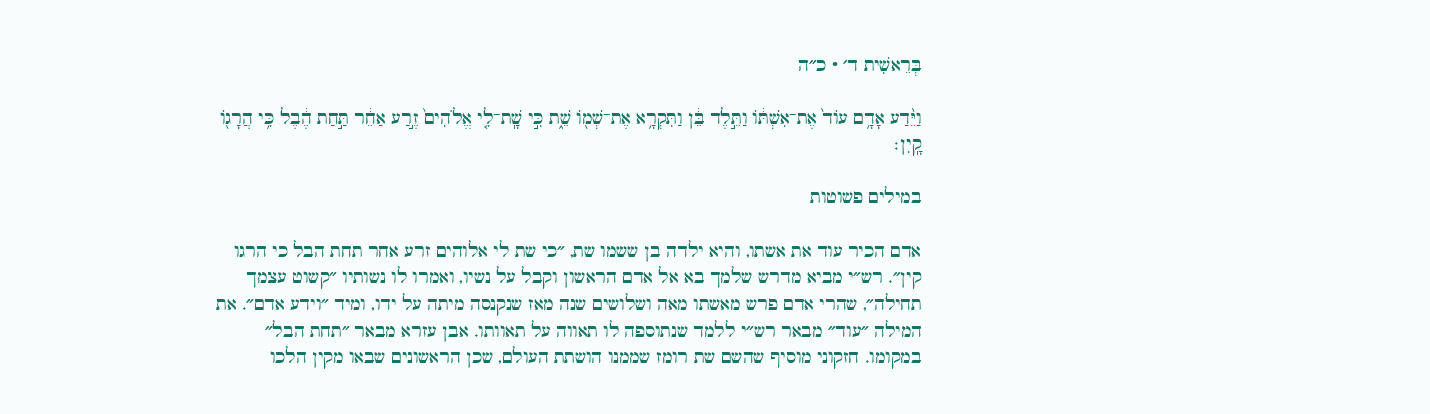בְּרֵאשִׁית ד׳ · כ״ה

וַיֵּ֨דַע אָדָ֥ם עוֹד֙ אֶת־אִשְׁתּ֔וֹ וַתֵּ֣לֶד בֵּ֔ן וַתִּקְרָ֥א אֶת־שְׁמ֖וֹ שֵׁ֑ת כִּ֣י שָֽׁת־לִ֤י אֱלֹהִים֙ זֶ֣רַע אַחֵ֔ר תַּ֣חַת הֶ֔בֶל כִּ֥י הֲרָג֖וֹ קָֽיִן׃

במילים פשוטות

אדם הכיר עוד את אשתו, והיא ילדה בן ששמו שת, ״כי שת לי אלוהים זרע אחר תחת הבל כי הרגו קין״. רש״י מביא מדרש שלמך בא אל אדם הראשון וקבל על נשיו, ואמרו לו נשותיו ״קשוט עצמך תחילה״, שהרי אדם פרש מאשתו מאה ושלושים שנה מאז שנקנסה מיתה על ידו, ומיד ״וידע אדם״. את המילה ״עוד״ מבאר רש״י ללמד שנתוספה לו תאווה על תאוותו. אבן עזרא מבאר ״תחת הבל״ במקומו. חזקוני מוסיף שהשם שת רומז שממנו הושתת העולם, שכן הראשונים שבאו מקין הלכו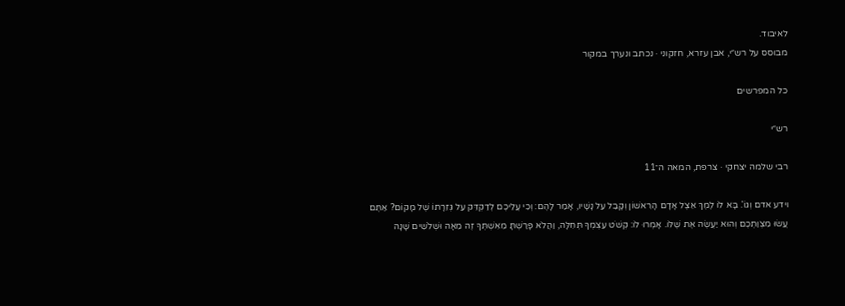לאיבוד.
מבוסס על רש״י, אבן עזרא, חזקוני · נכתב ונערך במקור

כל המפרשים

רש״י

רבי שלמה יצחקי · צרפת, המאה ה־11

וידע אדם וְגוֹ'. בָּא לוֹ לֶמֶךְ אֵצֶל אָדָם הָרִאשׁוֹן וְקָבַל עַל נָשָׁיו, אָמַר לָהֶם: וְכִי עֲלֵיכֶם לְדַקְדֵּק עַל גְּזֵרָתוֹ שֶׁל מָקוֹם? אַתֶּם עֲשׂוּ מִצְוַתְכֶם וְהוּא יַעֲשֶׂה אֶת שֶׁלּוֹ. אָמְרוּ לוֹ: קְשֹׁט עַצְמְךָ תְּחִלָּה, וַהֲלֹא פָּרַשְׁתָּ מֵאִשְׁתְּךָ זֶה מֵאָה וּשְׁלֹשִׁים שָׁנָה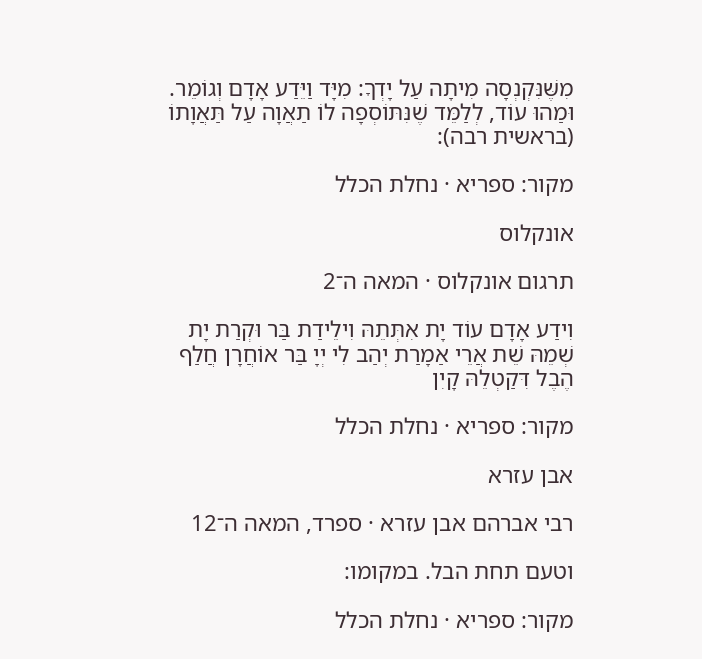מִשֶּׁנִּקְנְסָה מִיתָה עַל יָדְךָ: מִיָּד וַיֵּדַע אָדָם וְגוֹמֵר. וּמַהוּ עוֹד, לְלַמֵּד שֶׁנִּתּוֹסְפָה לוֹ תַאֲוָה עַל תַּאֲוָתוֹ (בראשית רבה):

מקור: ספריא · נחלת הכלל

אונקלוס

תרגום אונקלוס · המאה ה־2

וִידַע אָדָם עוֹד יָת אִתְּתֵהּ וִילֵידַת בַּר וּקְרַת יָת שְׁמֵהּ שֵׁת אֲרֵי אַמָרַת יְהַב לִי יְיָ בַּר אוֹחֲרָן חֲלַף הֶבֶל דִּקַטְלֵהּ קָיִן

מקור: ספריא · נחלת הכלל

אבן עזרא

רבי אברהם אבן עזרא · ספרד, המאה ה־12

וטעם תחת הבל. במקומו:

מקור: ספריא · נחלת הכלל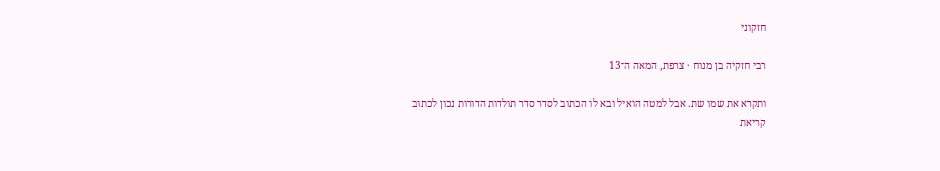חזקוני

רבי חזקיה בן מנוח · צרפת, המאה ה־13

ותקרא את שמו שת. אבל למטה הואיל ובא לו הכתוב לסדר סדר תולדות הדורות נכון לכתוב קריאת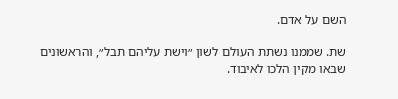השם על אדם.

שת. שממנו נשתת העולם לשון ״וישת עליהם תבל״, והראשונים שבאו מקין הלכו לאיבוד.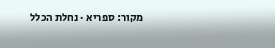מקור: ספריא · נחלת הכלל